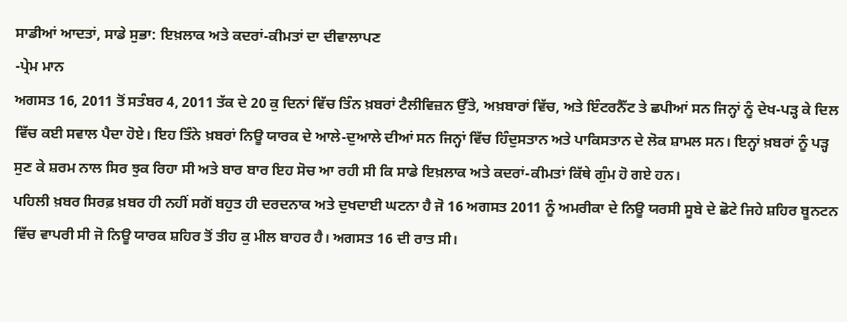ਸਾਡੀਆਂ ਆਦਤਾਂ, ਸਾਡੇ ਸੁਭਾ: ਇਖ਼ਲਾਕ ਅਤੇ ਕਦਰਾਂ-ਕੀਮਤਾਂ ਦਾ ਦੀਵਾਲਾਪਣ
-ਪ੍ਰੇਮ ਮਾਨ
ਅਗਸਤ 16, 2011 ਤੋਂ ਸਤੰਬਰ 4, 2011 ਤੱਕ ਦੇ 20 ਕੁ ਦਿਨਾਂ ਵਿੱਚ ਤਿੰਨ ਖ਼ਬਰਾਂ ਟੈਲੀਵਿਜ਼ਨ ਉੱਤੇ, ਅਖ਼ਬਾਰਾਂ ਵਿੱਚ, ਅਤੇ ਇੰਟਰਨੈੱਟ ਤੇ ਛਪੀਆਂ ਸਨ ਜਿਨ੍ਹਾਂ ਨੂੰ ਦੇਖ-ਪੜ੍ਹ ਕੇ ਦਿਲ ਵਿੱਚ ਕਈ ਸਵਾਲ ਪੈਦਾ ਹੋਏ। ਇਹ ਤਿੰਨੇ ਖ਼ਬਰਾਂ ਨਿਊ ਯਾਰਕ ਦੇ ਆਲੇ-ਦੁਆਲੇ ਦੀਆਂ ਸਨ ਜਿਨ੍ਹਾਂ ਵਿੱਚ ਹਿੰਦੁਸਤਾਨ ਅਤੇ ਪਾਕਿਸਤਾਨ ਦੇ ਲੋਕ ਸ਼ਾਮਲ ਸਨ। ਇਨ੍ਹਾਂ ਖ਼ਬਰਾਂ ਨੂੰ ਪੜ੍ਹ ਸੁਣ ਕੇ ਸ਼ਰਮ ਨਾਲ ਸਿਰ ਝੁਕ ਰਿਹਾ ਸੀ ਅਤੇ ਬਾਰ ਬਾਰ ਇਹ ਸੋਚ ਆ ਰਹੀ ਸੀ ਕਿ ਸਾਡੇ ਇਖ਼ਲਾਕ ਅਤੇ ਕਦਰਾਂ-ਕੀਮਤਾਂ ਕਿੱਥੇ ਗੁੰਮ ਹੋ ਗਏ ਹਨ।
ਪਹਿਲੀ ਖ਼ਬਰ ਸਿਰਫ਼ ਖ਼ਬਰ ਹੀ ਨਹੀਂ ਸਗੋਂ ਬਹੁਤ ਹੀ ਦਰਦਨਾਕ ਅਤੇ ਦੁਖਦਾਈ ਘਟਨਾ ਹੈ ਜੋ 16 ਅਗਸਤ 2011 ਨੂੰ ਅਮਰੀਕਾ ਦੇ ਨਿਊ ਯਰਸੀ ਸੂਬੇ ਦੇ ਛੋਟੇ ਜਿਹੇ ਸ਼ਹਿਰ ਬੂਨਟਨ ਵਿੱਚ ਵਾਪਰੀ ਸੀ ਜੋ ਨਿਊ ਯਾਰਕ ਸ਼ਹਿਰ ਤੋਂ ਤੀਹ ਕੁ ਮੀਲ ਬਾਹਰ ਹੈ। ਅਗਸਤ 16 ਦੀ ਰਾਤ ਸੀ।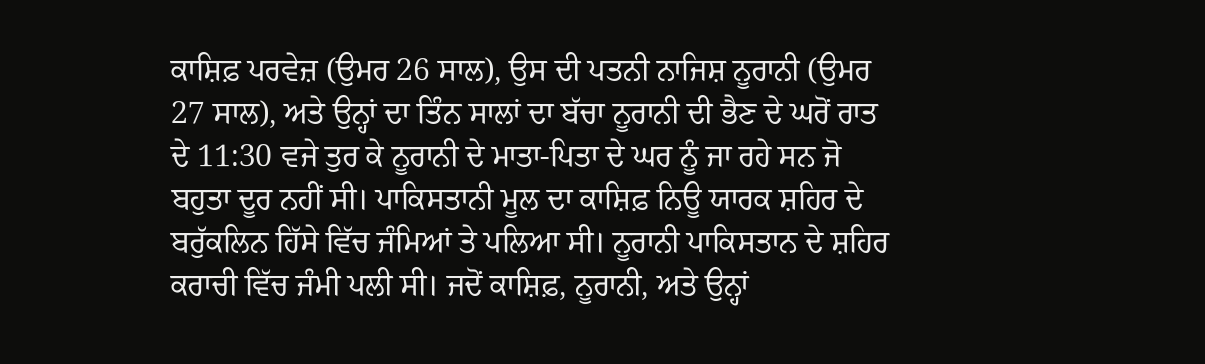ਕਾਸ਼ਿਫ਼ ਪਰਵੇਜ਼ (ਉਮਰ 26 ਸਾਲ), ਉਸ ਦੀ ਪਤਨੀ ਨਾਜਿਸ਼ ਨੂਰਾਨੀ (ਉਮਰ 27 ਸਾਲ), ਅਤੇ ਉਨ੍ਹਾਂ ਦਾ ਤਿੰਨ ਸਾਲਾਂ ਦਾ ਬੱਚਾ ਨੂਰਾਨੀ ਦੀ ਭੈਣ ਦੇ ਘਰੋਂ ਰਾਤ ਦੇ 11:30 ਵਜੇ ਤੁਰ ਕੇ ਨੂਰਾਨੀ ਦੇ ਮਾਤਾ-ਪਿਤਾ ਦੇ ਘਰ ਨੂੰ ਜਾ ਰਹੇ ਸਨ ਜੋ ਬਹੁਤਾ ਦੂਰ ਨਹੀਂ ਸੀ। ਪਾਕਿਸਤਾਨੀ ਮੂਲ ਦਾ ਕਾਸ਼ਿਫ਼ ਨਿਊ ਯਾਰਕ ਸ਼ਹਿਰ ਦੇ ਬਰੁੱਕਲਿਨ ਹਿੱਸੇ ਵਿੱਚ ਜੰਮਿਆਂ ਤੇ ਪਲਿਆ ਸੀ। ਨੂਰਾਨੀ ਪਾਕਿਸਤਾਨ ਦੇ ਸ਼ਹਿਰ ਕਰਾਚੀ ਵਿੱਚ ਜੰਮੀ ਪਲੀ ਸੀ। ਜਦੋਂ ਕਾਸ਼ਿਫ਼, ਨੂਰਾਨੀ, ਅਤੇ ਉਨ੍ਹਾਂ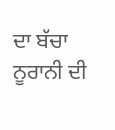ਦਾ ਬੱਚਾ ਨੂਰਾਨੀ ਦੀ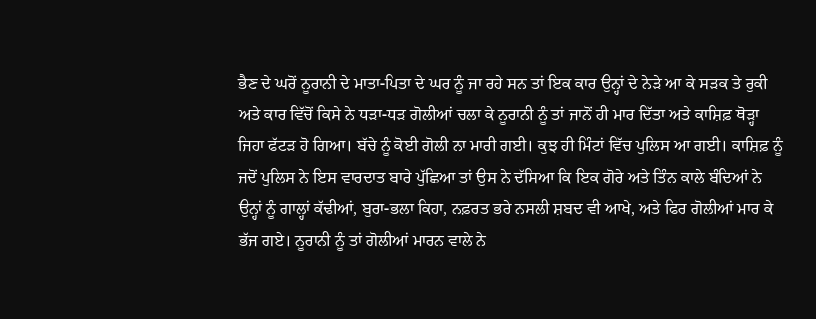ਭੈਣ ਦੇ ਘਰੋਂ ਨੂਰਾਨੀ ਦੇ ਮਾਤਾ-ਪਿਤਾ ਦੇ ਘਰ ਨੂੰ ਜਾ ਰਹੇ ਸਨ ਤਾਂ ਇਕ ਕਾਰ ਉਨ੍ਹਾਂ ਦੇ ਨੇੜੇ ਆ ਕੇ ਸੜਕ ਤੇ ਰੁਕੀ ਅਤੇ ਕਾਰ ਵਿੱਚੋਂ ਕਿਸੇ ਨੇ ਧੜਾ-ਧੜ ਗੋਲੀਆਂ ਚਲਾ ਕੇ ਨੂਰਾਨੀ ਨੂੰ ਤਾਂ ਜਾਨੋਂ ਹੀ ਮਾਰ ਦਿੱਤਾ ਅਤੇ ਕਾਸ਼ਿਫ਼ ਥੋੜ੍ਹਾ ਜਿਹਾ ਫੱਟੜ ਹੋ ਗਿਆ। ਬੱਚੇ ਨੂੰ ਕੋਈ ਗੋਲੀ ਨਾ ਮਾਰੀ ਗਈ। ਕੁਝ ਹੀ ਮਿੰਟਾਂ ਵਿੱਚ ਪੁਲਿਸ ਆ ਗਈ। ਕਾਸ਼ਿਫ਼ ਨੂੰ ਜਦੋਂ ਪੁਲਿਸ ਨੇ ਇਸ ਵਾਰਦਾਤ ਬਾਰੇ ਪੁੱਛਿਆ ਤਾਂ ਉਸ ਨੇ ਦੱਸਿਆ ਕਿ ਇਕ ਗੋਰੇ ਅਤੇ ਤਿੰਨ ਕਾਲੇ ਬੰਦਿਆਂ ਨੇ ਉਨ੍ਹਾਂ ਨੂੰ ਗਾਲ੍ਹਾਂ ਕੱਢੀਆਂ, ਬੁਰਾ-ਭਲਾ ਕਿਹਾ, ਨਫ਼ਰਤ ਭਰੇ ਨਸਲੀ ਸ਼ਬਦ ਵੀ ਆਖੇ, ਅਤੇ ਫਿਰ ਗੋਲੀਆਂ ਮਾਰ ਕੇ ਭੱਜ ਗਏ। ਨੂਰਾਨੀ ਨੂੰ ਤਾਂ ਗੋਲੀਆਂ ਮਾਰਨ ਵਾਲੇ ਨੇ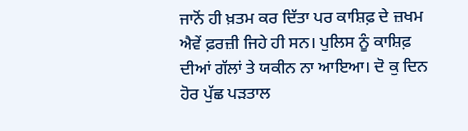ਜਾਨੋਂ ਹੀ ਖ਼ਤਮ ਕਰ ਦਿੱਤਾ ਪਰ ਕਾਸ਼ਿਫ਼ ਦੇ ਜ਼ਖਮ ਐਵੇਂ ਫ਼ਰਜ਼ੀ ਜਿਹੇ ਹੀ ਸਨ। ਪੁਲਿਸ ਨੂੰ ਕਾਸ਼ਿਫ਼ ਦੀਆਂ ਗੱਲਾਂ ਤੇ ਯਕੀਨ ਨਾ ਆਇਆ। ਦੋ ਕੁ ਦਿਨ ਹੋਰ ਪੁੱਛ ਪੜਤਾਲ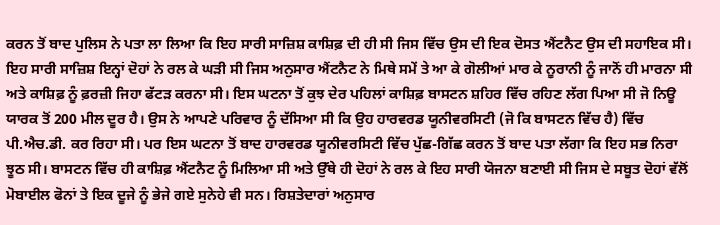ਕਰਨ ਤੋਂ ਬਾਦ ਪੁਲਿਸ ਨੇ ਪਤਾ ਲਾ ਲਿਆ ਕਿ ਇਹ ਸਾਰੀ ਸਾਜ਼ਿਸ਼ ਕਾਸ਼ਿਫ਼ ਦੀ ਹੀ ਸੀ ਜਿਸ ਵਿੱਚ ਉਸ ਦੀ ਇਕ ਦੋਸਤ ਐਂਟਨੈਟ ਉਸ ਦੀ ਸਹਾਇਕ ਸੀ। ਇਹ ਸਾਰੀ ਸਾਜ਼ਿਸ਼ ਇਨ੍ਹਾਂ ਦੋਹਾਂ ਨੇ ਰਲ ਕੇ ਘੜੀ ਸੀ ਜਿਸ ਅਨੁਸਾਰ ਐਂਟਨੈਟ ਨੇ ਮਿਥੇ ਸਮੇਂ ਤੇ ਆ ਕੇ ਗੋਲੀਆਂ ਮਾਰ ਕੇ ਨੂਰਾਨੀ ਨੂੰ ਜਾਨੋਂ ਹੀ ਮਾਰਨਾ ਸੀ ਅਤੇ ਕਾਸ਼ਿਫ਼ ਨੂੰ ਫ਼ਰਜ਼ੀ ਜਿਹਾ ਫੱਟੜ ਕਰਨਾ ਸੀ। ਇਸ ਘਟਨਾ ਤੋਂ ਕੁਝ ਦੇਰ ਪਹਿਲਾਂ ਕਾਸ਼ਿਫ਼ ਬਾਸਟਨ ਸ਼ਹਿਰ ਵਿੱਚ ਰਹਿਣ ਲੱਗ ਪਿਆ ਸੀ ਜੋ ਨਿਊ ਯਾਰਕ ਤੋਂ 200 ਮੀਲ ਦੂਰ ਹੈ। ਉਸ ਨੇ ਆਪਣੇ ਪਰਿਵਾਰ ਨੂੰ ਦੱਸਿਆ ਸੀ ਕਿ ਉਹ ਹਾਰਵਰਡ ਯੂਨੀਵਰਸਿਟੀ (ਜੋ ਕਿ ਬਾਸਟਨ ਵਿੱਚ ਹੈ) ਵਿੱਚ ਪੀ.ਐਚ.ਡੀ. ਕਰ ਰਿਹਾ ਸੀ। ਪਰ ਇਸ ਘਟਨਾ ਤੋਂ ਬਾਦ ਹਾਰਵਰਡ ਯੂਨੀਵਰਸਿਟੀ ਵਿੱਚ ਪੁੱਛ-ਗਿੱਛ ਕਰਨ ਤੋਂ ਬਾਦ ਪਤਾ ਲੱਗਾ ਕਿ ਇਹ ਸਭ ਨਿਰਾ ਝੂਠ ਸੀ। ਬਾਸਟਨ ਵਿੱਚ ਹੀ ਕਾਸ਼ਿਫ਼ ਐਂਟਨੈਟ ਨੂੰ ਮਿਲਿਆ ਸੀ ਅਤੇ ਉੱਥੇ ਹੀ ਦੋਹਾਂ ਨੇ ਰਲ ਕੇ ਇਹ ਸਾਰੀ ਯੋਜਨਾ ਬਣਾਈ ਸੀ ਜਿਸ ਦੇ ਸਬੂਤ ਦੋਹਾਂ ਵੱਲੋਂ ਮੋਬਾਈਲ ਫੋਨਾਂ ਤੇ ਇਕ ਦੂਜੇ ਨੂੰ ਭੇਜੇ ਗਏ ਸੁਨੇਹੇ ਵੀ ਸਨ। ਰਿਸ਼ਤੇਦਾਰਾਂ ਅਨੁਸਾਰ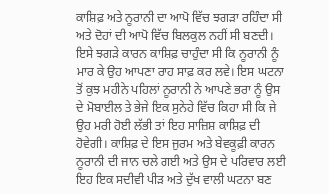ਕਾਸ਼ਿਫ਼ ਅਤੇ ਨੂਰਾਨੀ ਦਾ ਆਪੋ ਵਿੱਚ ਝਗੜਾ ਰਹਿੰਦਾ ਸੀ ਅਤੇ ਦੋਹਾਂ ਦੀ ਆਪੋ ਵਿੱਚ ਬਿਲਕੁਲ ਨਹੀਂ ਸੀ ਬਣਦੀ। ਇਸੇ ਝਗੜੇ ਕਾਰਨ ਕਾਸ਼ਿਫ਼ ਚਾਹੁੰਦਾ ਸੀ ਕਿ ਨੂਰਾਨੀ ਨੂੰ ਮਾਰ ਕੇ ਉਹ ਆਪਣਾ ਰਾਹ ਸਾਫ਼ ਕਰ ਲਵੇ। ਇਸ ਘਟਨਾ ਤੋਂ ਕੁਝ ਮਹੀਨੇ ਪਹਿਲਾਂ ਨੂਰਾਨੀ ਨੇ ਆਪਣੇ ਭਰਾ ਨੂੰ ਉਸ ਦੇ ਮੋਬਾਈਲ ਤੇ ਭੇਜੇ ਇਕ ਸੁਨੇਹੇ ਵਿੱਚ ਕਿਹਾ ਸੀ ਕਿ ਜੇ ਉਹ ਮਰੀ ਹੋਈ ਲੱਭੀ ਤਾਂ ਇਹ ਸਾਜ਼ਿਸ਼ ਕਾਸ਼ਿਫ਼ ਦੀ ਹੋਵੇਗੀ। ਕਾਸ਼ਿਫ਼ ਦੇ ਇਸ ਜੁਰਮ ਅਤੇ ਬੇਵਕੂਫ਼ੀ ਕਾਰਨ ਨੂਰਾਨੀ ਦੀ ਜਾਨ ਚਲੇ ਗਈ ਅਤੇ ਉਸ ਦੇ ਪਰਿਵਾਰ ਲਈ ਇਹ ਇਕ ਸਦੀਵੀ ਪੀੜ ਅਤੇ ਦੁੱਖ ਵਾਲੀ ਘਟਨਾ ਬਣ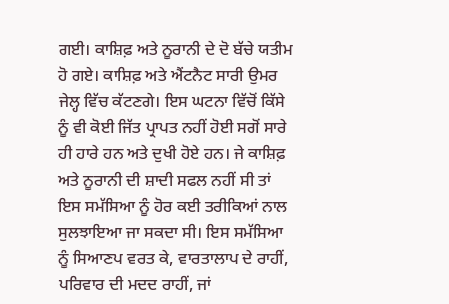ਗਈ। ਕਾਸ਼ਿਫ਼ ਅਤੇ ਨੂਰਾਨੀ ਦੇ ਦੋ ਬੱਚੇ ਯਤੀਮ ਹੋ ਗਏ। ਕਾਸ਼ਿਫ਼ ਅਤੇ ਐਂਟਨੈਟ ਸਾਰੀ ਉਮਰ ਜੇਲ੍ਹ ਵਿੱਚ ਕੱਟਣਗੇ। ਇਸ ਘਟਨਾ ਵਿੱਚੋਂ ਕਿੱਸੇ ਨੂੰ ਵੀ ਕੋਈ ਜਿੱਤ ਪ੍ਰਾਪਤ ਨਹੀਂ ਹੋਈ ਸਗੋਂ ਸਾਰੇ ਹੀ ਹਾਰੇ ਹਨ ਅਤੇ ਦੁਖੀ ਹੋਏ ਹਨ। ਜੇ ਕਾਸ਼ਿਫ਼ ਅਤੇ ਨੂਰਾਨੀ ਦੀ ਸ਼ਾਦੀ ਸਫਲ ਨਹੀਂ ਸੀ ਤਾਂ ਇਸ ਸਮੱਸਿਆ ਨੂੰ ਹੋਰ ਕਈ ਤਰੀਕਿਆਂ ਨਾਲ ਸੁਲਝਾਇਆ ਜਾ ਸਕਦਾ ਸੀ। ਇਸ ਸਮੱਸਿਆ ਨੂੰ ਸਿਆਣਪ ਵਰਤ ਕੇ, ਵਾਰਤਾਲਾਪ ਦੇ ਰਾਹੀਂ, ਪਰਿਵਾਰ ਦੀ ਮਦਦ ਰਾਹੀਂ, ਜਾਂ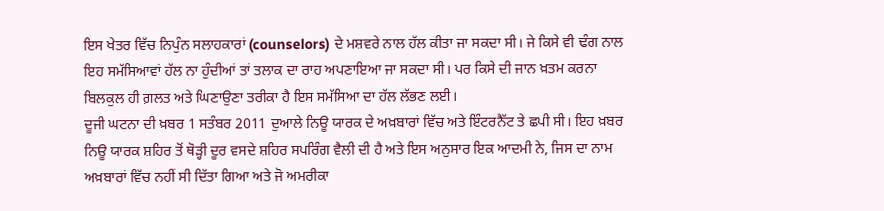ਇਸ ਖੇਤਰ ਵਿੱਚ ਨਿਪੁੰਨ ਸਲਾਹਕਾਰਾਂ (counselors) ਦੇ ਮਸ਼ਵਰੇ ਨਾਲ ਹੱਲ ਕੀਤਾ ਜਾ ਸਕਦਾ ਸੀ। ਜੇ ਕਿਸੇ ਵੀ ਢੰਗ ਨਾਲ ਇਹ ਸਮੱਸਿਆਵਾਂ ਹੱਲ ਨਾ ਹੁੰਦੀਆਂ ਤਾਂ ਤਲਾਕ ਦਾ ਰਾਹ ਅਪਣਾਇਆ ਜਾ ਸਕਦਾ ਸੀ। ਪਰ ਕਿਸੇ ਦੀ ਜਾਨ ਖ਼ਤਮ ਕਰਨਾ ਬਿਲਕੁਲ ਹੀ ਗ਼ਲਤ ਅਤੇ ਘਿਣਾਉਣਾ ਤਰੀਕਾ ਹੈ ਇਸ ਸਮੱਸਿਆ ਦਾ ਹੱਲ ਲੱਭਣ ਲਈ।
ਦੂਜੀ ਘਟਨਾ ਦੀ ਖ਼ਬਰ 1 ਸਤੰਬਰ 2011 ਦੁਆਲੇ ਨਿਊ ਯਾਰਕ ਦੇ ਅਖ਼ਬਾਰਾਂ ਵਿੱਚ ਅਤੇ ਇੰਟਰਨੈੱਟ ਤੇ ਛਪੀ ਸੀ। ਇਹ ਖ਼ਬਰ ਨਿਊ ਯਾਰਕ ਸ਼ਹਿਰ ਤੋਂ ਥੋੜ੍ਹੀ ਦੂਰ ਵਸਦੇ ਸ਼ਹਿਰ ਸਪਰਿੰਗ ਵੈਲੀ ਦੀ ਹੈ ਅਤੇ ਇਸ ਅਨੁਸਾਰ ਇਕ ਆਦਮੀ ਨੇ, ਜਿਸ ਦਾ ਨਾਮ ਅਖ਼ਬਾਰਾਂ ਵਿੱਚ ਨਹੀਂ ਸੀ ਦਿੱਤਾ ਗਿਆ ਅਤੇ ਜੋ ਅਮਰੀਕਾ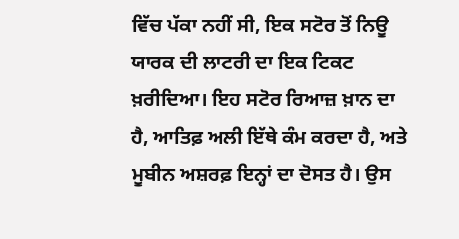ਵਿੱਚ ਪੱਕਾ ਨਹੀਂ ਸੀ, ਇਕ ਸਟੋਰ ਤੋਂ ਨਿਊ ਯਾਰਕ ਦੀ ਲਾਟਰੀ ਦਾ ਇਕ ਟਿਕਟ ਖ਼ਰੀਦਿਆ। ਇਹ ਸਟੋਰ ਰਿਆਜ਼ ਖ਼ਾਨ ਦਾ ਹੈ, ਆਤਿਫ਼ ਅਲੀ ਇੱਥੇ ਕੰਮ ਕਰਦਾ ਹੈ, ਅਤੇ ਮੂਬੀਨ ਅਸ਼ਰਫ਼ ਇਨ੍ਹਾਂ ਦਾ ਦੋਸਤ ਹੈ। ਉਸ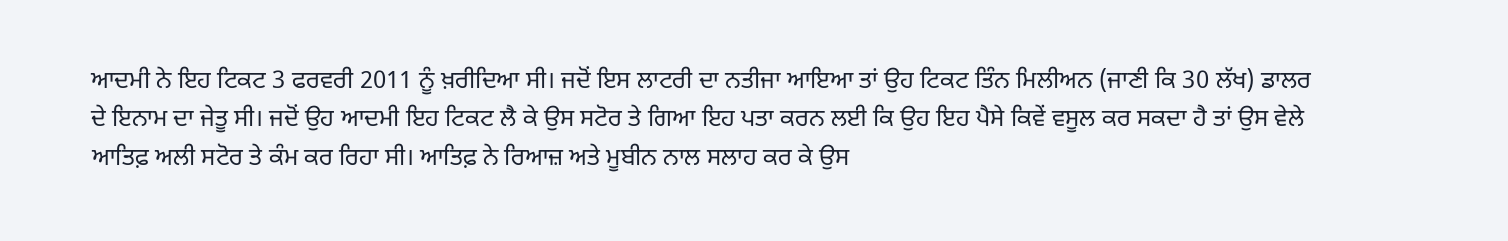ਆਦਮੀ ਨੇ ਇਹ ਟਿਕਟ 3 ਫਰਵਰੀ 2011 ਨੂੰ ਖ਼ਰੀਦਿਆ ਸੀ। ਜਦੋਂ ਇਸ ਲਾਟਰੀ ਦਾ ਨਤੀਜਾ ਆਇਆ ਤਾਂ ਉਹ ਟਿਕਟ ਤਿੰਨ ਮਿਲੀਅਨ (ਜਾਣੀ ਕਿ 30 ਲੱਖ) ਡਾਲਰ ਦੇ ਇਨਾਮ ਦਾ ਜੇਤੂ ਸੀ। ਜਦੋਂ ਉਹ ਆਦਮੀ ਇਹ ਟਿਕਟ ਲੈ ਕੇ ਉਸ ਸਟੋਰ ਤੇ ਗਿਆ ਇਹ ਪਤਾ ਕਰਨ ਲਈ ਕਿ ਉਹ ਇਹ ਪੈਸੇ ਕਿਵੇਂ ਵਸੂਲ ਕਰ ਸਕਦਾ ਹੈ ਤਾਂ ਉਸ ਵੇਲੇ ਆਤਿਫ਼ ਅਲੀ ਸਟੋਰ ਤੇ ਕੰਮ ਕਰ ਰਿਹਾ ਸੀ। ਆਤਿਫ਼ ਨੇ ਰਿਆਜ਼ ਅਤੇ ਮੂਬੀਨ ਨਾਲ ਸਲਾਹ ਕਰ ਕੇ ਉਸ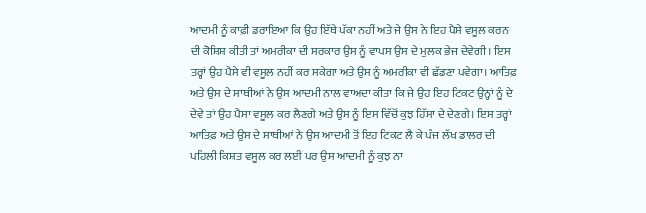ਆਦਮੀ ਨੂੰ ਕਾਫ਼ੀ ਡਰਾਇਆ ਕਿ ਉਹ ਇੱਥੇ ਪੱਕਾ ਨਹੀਂ ਅਤੇ ਜੇ ਉਸ ਨੇ ਇਹ ਪੈਸੇ ਵਸੂਲ ਕਰਨ ਦੀ ਕੋਸ਼ਿਸ਼ ਕੀਤੀ ਤਾਂ ਅਮਰੀਕਾ ਦੀ ਸਰਕਾਰ ਉਸ ਨੂੰ ਵਾਪਸ ਉਸ ਦੇ ਮੁਲਕ ਭੇਜ ਦੇਵੇਗੀ। ਇਸ ਤਰ੍ਹਾਂ ਉਹ ਪੈਸੇ ਵੀ ਵਸੂਲ ਨਹੀਂ ਕਰ ਸਕੇਗਾ ਅਤੇ ਉਸ ਨੂੰ ਅਮਰੀਕਾ ਵੀ ਛੱਡਣਾ ਪਵੇਗਾ। ਆਤਿਫ਼ ਅਤੇ ਉਸ ਦੇ ਸਾਥੀਆਂ ਨੇ ਉਸ ਆਦਮੀ ਨਾਲ ਵਾਅਦਾ ਕੀਤਾ ਕਿ ਜੇ ਉਹ ਇਹ ਟਿਕਟ ਉਨ੍ਹਾਂ ਨੂੰ ਦੇ ਦੇਵੇ ਤਾਂ ਉਹ ਪੈਸਾ ਵਸੂਲ ਕਰ ਲੈਣਗੇ ਅਤੇ ਉਸ ਨੂੰ ਇਸ ਵਿੱਚੋਂ ਕੁਝ ਹਿੱਸਾ ਦੇ ਦੇਣਗੇ। ਇਸ ਤਰ੍ਹਾਂ ਆਤਿਫ਼ ਅਤੇ ਉਸ ਦੇ ਸਾਥੀਆਂ ਨੇ ਉਸ ਆਦਮੀ ਤੋਂ ਇਹ ਟਿਕਟ ਲੈ ਕੇ ਪੰਜ ਲੱਖ ਡਾਲਰ ਦੀ ਪਹਿਲੀ ਕਿਸ਼ਤ ਵਸੂਲ ਕਰ ਲਈ ਪਰ ਉਸ ਆਦਮੀ ਨੂੰ ਕੁਝ ਨਾ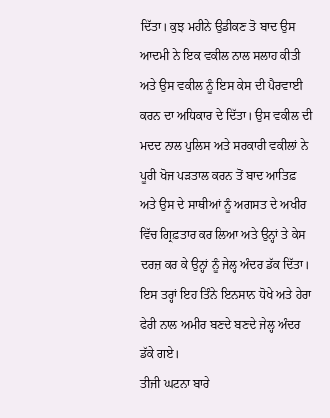ਦਿੱਤਾ। ਕੁਝ ਮਹੀਨੇ ਉਡੀਕਣ ਤੋ ਬਾਦ ਉਸ ਆਦਮੀ ਨੇ ਇਕ ਵਕੀਲ ਨਾਲ ਸਲਾਹ ਕੀਤੀ ਅਤੇ ਉਸ ਵਕੀਲ ਨੂੰ ਇਸ ਕੇਸ ਦੀ ਪੈਰਵਾਈ ਕਰਨ ਦਾ ਅਧਿਕਾਰ ਦੇ ਦਿੱਤਾ। ਉਸ ਵਕੀਲ ਦੀ ਮਦਦ ਨਾਲ ਪੁਲਿਸ ਅਤੇ ਸਰਕਾਰੀ ਵਕੀਲਾਂ ਨੇ ਪੂਰੀ ਖੋਜ ਪੜਤਾਲ ਕਰਨ ਤੋਂ ਬਾਦ ਆਤਿਫ਼ ਅਤੇ ਉਸ ਦੇ ਸਾਥੀਆਂ ਨੂੰ ਅਗਸਤ ਦੇ ਅਖੀਰ ਵਿੱਚ ਗ੍ਰਿਫ਼ਤਾਰ ਕਰ ਲਿਆ ਅਤੇ ਉਨ੍ਹਾਂ ਤੇ ਕੇਸ ਦਰਜ਼ ਕਰ ਕੇ ਉਨ੍ਹਾਂ ਨੂੰ ਜੇਲ੍ਹ ਅੰਦਰ ਡੱਕ ਦਿੱਤਾ। ਇਸ ਤਰ੍ਹਾਂ ਇਹ ਤਿੰਨੇ ਇਨਸਾਨ ਧੋਖੇ ਅਤੇ ਹੇਰਾ ਫੇਰੀ ਨਾਲ ਅਮੀਰ ਬਣਦੇ ਬਣਦੇ ਜੇਲ੍ਹ ਅੰਦਰ ਡੱਕੇ ਗਏ।
ਤੀਜੀ ਘਟਨਾ ਬਾਰੇ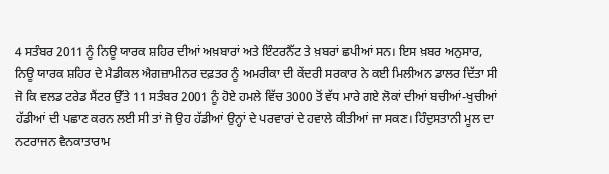4 ਸਤੰਬਰ 2011 ਨੂੰ ਨਿਊ ਯਾਰਕ ਸ਼ਹਿਰ ਦੀਆਂ ਅਖ਼ਬਾਰਾਂ ਅਤੇ ਇੰਟਰਨੈੱਟ ਤੇ ਖ਼ਬਰਾਂ ਛਪੀਆਂ ਸਨ। ਇਸ ਖ਼ਬਰ ਅਨੁਸਾਰ, ਨਿਊ ਯਾਰਕ ਸ਼ਹਿਰ ਦੇ ਮੈਡੀਕਲ ਐਗਜ਼ਾਮੀਨਰ ਦਫ਼ਤਰ ਨੂੰ ਅਮਰੀਕਾ ਦੀ ਕੇਂਦਰੀ ਸਰਕਾਰ ਨੇ ਕਈ ਮਿਲੀਅਨ ਡਾਲਰ ਦਿੱਤਾ ਸੀ ਜੋ ਕਿ ਵਲਡ ਟਰੇਡ ਸੈਂਟਰ ਉੱਤੇ 11 ਸਤੰਬਰ 2001 ਨੂੰ ਹੋਏ ਹਮਲੇ ਵਿੱਚ 3000 ਤੋਂ ਵੱਧ ਮਾਰੇ ਗਏ ਲੋਕਾਂ ਦੀਆਂ ਬਚੀਆਂ-ਖੁਚੀਆਂ ਹੱਡੀਆਂ ਦੀ ਪਛਾਣ ਕਰਨ ਲਈ ਸੀ ਤਾਂ ਜੋ ਉਹ ਹੱਡੀਆਂ ਉਨ੍ਹਾਂ ਦੇ ਪਰਵਾਰਾਂ ਦੇ ਹਵਾਲੇ ਕੀਤੀਆਂ ਜਾ ਸਕਣ। ਹਿੰਦੁਸਤਾਨੀ ਮੂਲ ਦਾ ਨਟਰਾਜਨ ਵੈਨਕਾਤਾਰਾਮ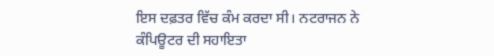ਇਸ ਦਫ਼ਤਰ ਵਿੱਚ ਕੰਮ ਕਰਦਾ ਸੀ। ਨਟਰਾਜਨ ਨੇ ਕੰਪਿਊਟਰ ਦੀ ਸਹਾਇਤਾ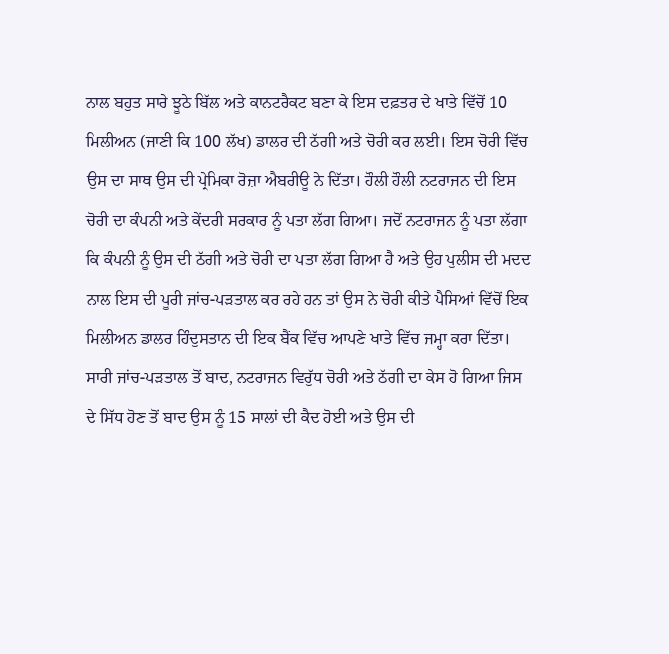ਨਾਲ ਬਹੁਤ ਸਾਰੇ ਝੂਠੇ ਬਿੱਲ ਅਤੇ ਕਾਨਟਰੈਕਟ ਬਣਾ ਕੇ ਇਸ ਦਫ਼ਤਰ ਦੇ ਖਾਤੇ ਵਿੱਚੋਂ 10 ਮਿਲੀਅਨ (ਜਾਣੀ ਕਿ 100 ਲੱਖ) ਡਾਲਰ ਦੀ ਠੱਗੀ ਅਤੇ ਚੋਰੀ ਕਰ ਲਈ। ਇਸ ਚੋਰੀ ਵਿੱਚ ਉਸ ਦਾ ਸਾਥ ਉਸ ਦੀ ਪ੍ਰੇਮਿਕਾ ਰੋਜ਼ਾ ਐਬਰੀਊ ਨੇ ਦਿੱਤਾ। ਹੌਲੀ ਹੌਲੀ ਨਟਰਾਜਨ ਦੀ ਇਸ ਚੋਰੀ ਦਾ ਕੰਪਨੀ ਅਤੇ ਕੇਂਦਰੀ ਸਰਕਾਰ ਨੂੰ ਪਤਾ ਲੱਗ ਗਿਆ। ਜਦੋਂ ਨਟਰਾਜਨ ਨੂੰ ਪਤਾ ਲੱਗਾ ਕਿ ਕੰਪਨੀ ਨੂੰ ਉਸ ਦੀ ਠੱਗੀ ਅਤੇ ਚੋਰੀ ਦਾ ਪਤਾ ਲੱਗ ਗਿਆ ਹੈ ਅਤੇ ਉਹ ਪੁਲੀਸ ਦੀ ਮਦਦ ਨਾਲ ਇਸ ਦੀ ਪੂਰੀ ਜਾਂਚ-ਪੜਤਾਲ ਕਰ ਰਹੇ ਹਨ ਤਾਂ ਉਸ ਨੇ ਚੋਰੀ ਕੀਤੇ ਪੈਸਿਆਂ ਵਿੱਚੋਂ ਇਕ ਮਿਲੀਅਨ ਡਾਲਰ ਹਿੰਦੁਸਤਾਨ ਦੀ ਇਕ ਬੈਂਕ ਵਿੱਚ ਆਪਣੇ ਖਾਤੇ ਵਿੱਚ ਜਮ੍ਹਾ ਕਰਾ ਦਿੱਤਾ। ਸਾਰੀ ਜਾਂਚ-ਪੜਤਾਲ ਤੋਂ ਬਾਦ, ਨਟਰਾਜਨ ਵਿਰੁੱਧ ਚੋਰੀ ਅਤੇ ਠੱਗੀ ਦਾ ਕੇਸ ਹੋ ਗਿਆ ਜਿਸ ਦੇ ਸਿੱਧ ਹੋਣ ਤੋਂ ਬਾਦ ਉਸ ਨੂੰ 15 ਸਾਲਾਂ ਦੀ ਕੈਦ ਹੋਈ ਅਤੇ ਉਸ ਦੀ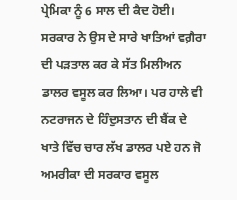ਪ੍ਰੇਮਿਕਾ ਨੂੰ 6 ਸਾਲ ਦੀ ਕੈਦ ਹੋਈ। ਸਰਕਾਰ ਨੇ ਉਸ ਦੇ ਸਾਰੇ ਖਾਤਿਆਂ ਵਗ਼ੈਰਾ ਦੀ ਪੜਤਾਲ ਕਰ ਕੇ ਸੱਤ ਮਿਲੀਅਨ ਡਾਲਰ ਵਸੂਲ ਕਰ ਲਿਆ। ਪਰ ਹਾਲੇ ਵੀ ਨਟਰਾਜਨ ਦੇ ਹਿੰਦੁਸਤਾਨ ਦੀ ਬੈਂਕ ਦੇ ਖਾਤੇ ਵਿੱਚ ਚਾਰ ਲੱਖ ਡਾਲਰ ਪਏ ਹਨ ਜੋ ਅਮਰੀਕਾ ਦੀ ਸਰਕਾਰ ਵਸੂਲ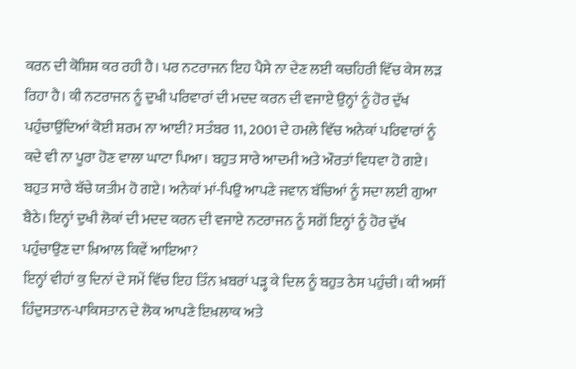ਕਰਨ ਦੀ ਕੋਸ਼ਿਸ਼ ਕਰ ਰਹੀ ਹੈ। ਪਰ ਨਟਰਾਜਨ ਇਹ ਪੈਸੇ ਨਾ ਦੇਣ ਲਈ ਕਚਹਿਰੀ ਵਿੱਚ ਕੇਸ ਲੜ ਰਿਹਾ ਹੈ। ਕੀ ਨਟਰਾਜਨ ਨੂੰ ਦੁਖੀ ਪਰਿਵਾਰਾਂ ਦੀ ਮਦਦ ਕਰਨ ਦੀ ਵਜਾਏ ਉਨ੍ਹਾਂ ਨੂੰ ਹੋਰ ਦੁੱਖ ਪਹੁੰਚਾਉਂਦਿਆਂ ਕੋਈ ਸ਼ਰਮ ਨਾ ਆਈ? ਸਤੰਬਰ 11, 2001 ਦੇ ਹਮਲੇ ਵਿੱਚ ਅਨੇਕਾਂ ਪਰਿਵਾਰਾਂ ਨੂੰ ਕਦੇ ਵੀ ਨਾ ਪੂਰਾ ਹੋਣ ਵਾਲਾ ਘਾਟਾ ਪਿਆ। ਬਹੁਤ ਸਾਰੇ ਆਦਮੀ ਅਤੇ ਔਰਤਾਂ ਵਿਧਵਾ ਹੋ ਗਏ। ਬਹੁਤ ਸਾਰੇ ਬੱਚੇ ਯਤੀਮ ਹੋ ਗਏ। ਅਨੇਕਾਂ ਮਾਂ-ਪਿਉ ਆਪਣੇ ਜਵਾਨ ਬੱਚਿਆਂ ਨੂੰ ਸਦਾ ਲਈ ਗੁਆ ਬੈਠੇ। ਇਨ੍ਹਾਂ ਦੁਖੀ ਲੋਕਾਂ ਦੀ ਮਦਦ ਕਰਨ ਦੀ ਵਜਾਏ ਨਟਰਾਜਨ ਨੂੰ ਸਗੋਂ ਇਨ੍ਹਾਂ ਨੂੰ ਹੋਰ ਦੁੱਖ ਪਹੁੰਚਾਉਣ ਦਾ ਖ਼ਿਆਲ ਕਿਵੇਂ ਆਇਆ?
ਇਨ੍ਹਾਂ ਵੀਹਾਂ ਕੁ ਦਿਨਾਂ ਦੇ ਸਮੇਂ ਵਿੱਚ ਇਹ ਤਿੰਨ ਖ਼ਬਰਾਂ ਪੜ੍ਹ ਕੇ ਦਿਲ ਨੂੰ ਬਹੁਤ ਠੇਸ ਪਹੁੰਚੀ। ਕੀ ਅਸੀਂ ਹਿੰਦੁਸਤਾਨ-ਪਾਕਿਸਤਾਨ ਦੇ ਲੋਕ ਆਪਣੇ ਇਖ਼ਲਾਕ ਅਤੇ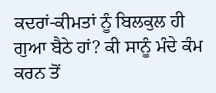ਕਦਰਾਂ-ਕੀਮਤਾਂ ਨੂੰ ਬਿਲਕੁਲ ਹੀ ਗੁਆ ਬੈਠੇ ਹਾਂ? ਕੀ ਸਾਨੂੰ ਮੰਦੇ ਕੰਮ ਕਰਨ ਤੋਂ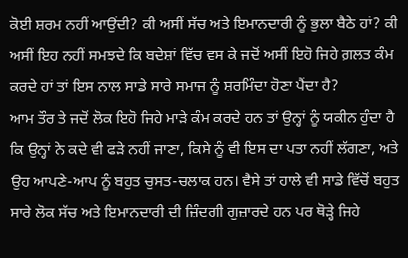ਕੋਈ ਸ਼ਰਮ ਨਹੀਂ ਆਉਂਦੀ? ਕੀ ਅਸੀਂ ਸੱਚ ਅਤੇ ਇਮਾਨਦਾਰੀ ਨੂੰ ਭੁਲਾ ਬੈਠੇ ਹਾਂ? ਕੀ ਅਸੀਂ ਇਹ ਨਹੀਂ ਸਮਝਦੇ ਕਿ ਬਦੇਸ਼ਾਂ ਵਿੱਚ ਵਸ ਕੇ ਜਦੋਂ ਅਸੀਂ ਇਹੋ ਜਿਹੇ ਗ਼ਲਤ ਕੰਮ ਕਰਦੇ ਹਾਂ ਤਾਂ ਇਸ ਨਾਲ ਸਾਡੇ ਸਾਰੇ ਸਮਾਜ ਨੂੰ ਸ਼ਰਮਿੰਦਾ ਹੋਣਾ ਪੈਂਦਾ ਹੈ?
ਆਮ ਤੌਰ ਤੇ ਜਦੋਂ ਲੋਕ ਇਹੋ ਜਿਹੇ ਮਾੜੇ ਕੰਮ ਕਰਦੇ ਹਨ ਤਾਂ ਉਨ੍ਹਾਂ ਨੂੰ ਯਕੀਨ ਹੁੰਦਾ ਹੈ ਕਿ ਉਨ੍ਹਾਂ ਨੇ ਕਦੇ ਵੀ ਫੜੇ ਨਹੀਂ ਜਾਣਾ, ਕਿਸੇ ਨੂੰ ਵੀ ਇਸ ਦਾ ਪਤਾ ਨਹੀਂ ਲੱਗਣਾ, ਅਤੇ ਉਹ ਆਪਣੇ-ਆਪ ਨੂੰ ਬਹੁਤ ਚੁਸਤ-ਚਲਾਕ ਹਨ। ਵੈਸੇ ਤਾਂ ਹਾਲੇ ਵੀ ਸਾਡੇ ਵਿੱਚੋਂ ਬਹੁਤ ਸਾਰੇ ਲੋਕ ਸੱਚ ਅਤੇ ਇਮਾਨਦਾਰੀ ਦੀ ਜ਼ਿੰਦਗੀ ਗੁਜ਼ਾਰਦੇ ਹਨ ਪਰ ਥੋੜ੍ਹੇ ਜਿਹੇ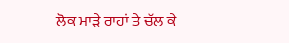ਲੋਕ ਮਾੜੇ ਰਾਹਾਂ ਤੇ ਚੱਲ ਕੇ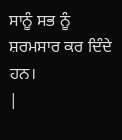ਸਾਨੂੰ ਸਭ ਨੂੰ ਸ਼ਰਮਸਾਰ ਕਰ ਦਿੰਦੇ ਹਨ।
|